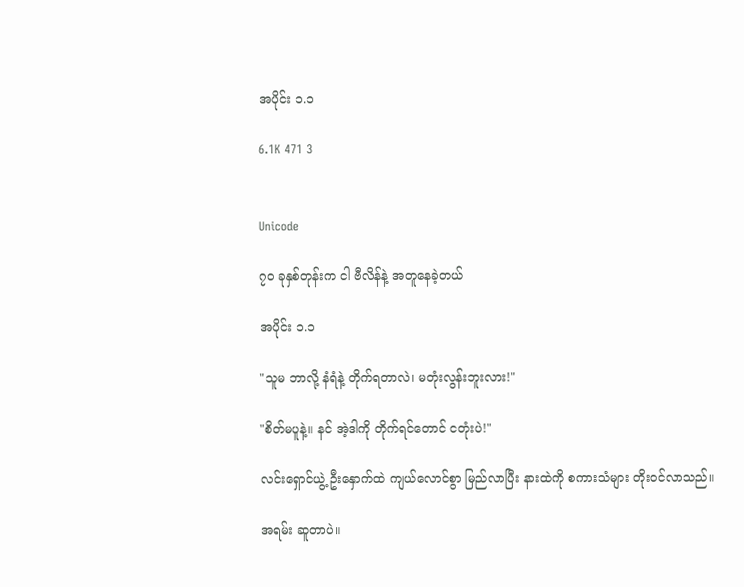အပိုင်း ၁.၁

6.1K 471 3


Unicode

၇၀ ခုနှစ်တုန်းက ငါ ဗီလိန်နဲ့ အတူနေခဲ့တယ်

အပိုင်း ၁.၁

"သူမ ဘာလို့ နံရံနဲ့ တိုက်ရတာလဲ၊ မတုံးလွန်းဘူးလား!"

"စိတ်မပူနဲ့။ နင် အဲ့ဒါကို တိုက်ရင်တောင် ငတုံးပဲ!"

လင်းရှောင်ယွဲ့ ဦးနှောက်ထဲ ကျယ်လောင်စွာ မြည်လာပြီး နားထဲကို စကားသံများ တိုးဝင်လာသည်။

အရမ်း ဆူတာပဲ။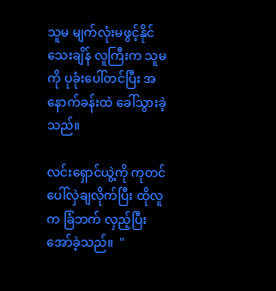သူမ မျက်လုံးမဖွင့်နိုင်သေးချိန် လူကြီးက သူမကို ပုခုံးပေါ်တင်ပြီး အနောက်ခန်းထဲ ခေါ်သွားခဲ့သည်။

လင်းရှောင်ယွဲ့ကို ကုတင်ပေါ်လှဲချလိုက်ပြီး ထိုလူက ခြံဘက် လှည့်ပြီး အော်ခဲ့သည်။  "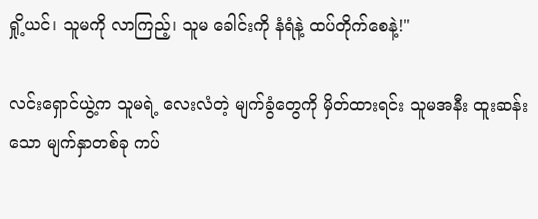ရှို့ယင်၊ သူမကို လာကြည့်၊ သူမ ခေါင်းကို နံရံနဲ့ ထပ်တိုက်စေနဲ့!"

လင်းရှောင်ယွဲ့က သူမရဲ့ လေးလံတဲ့ မျက်ခွံတွေကို မှိတ်ထားရင်း သူမအနီး ထူးဆန်းသော မျက်နှာတစ်ခု ကပ်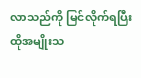လာသည်ကို မြင်လိုက်ရပြီး ထိုအမျိုးသ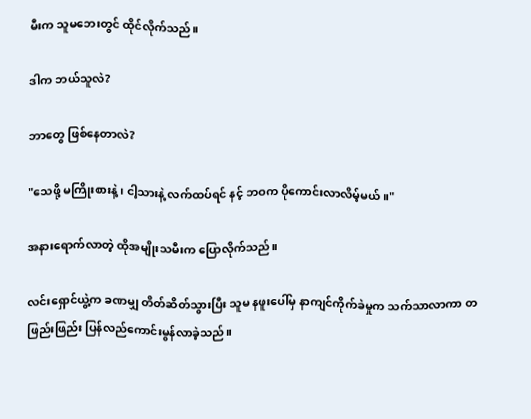မီးက သူမဘေးတွင် ထိုင်လိုက်သည်။

ဒါက ဘယ်သူလဲ?

ဘာတွေ ဖြစ်နေတာလဲ?

"သေဖို့ မကြိုးစားနဲ့၊ ငါ့သားနဲ့ လက်ထပ်ရင် နင့် ဘဝက ပိုကောင်းလာလိမ့်မယ်။"

အနားရောက်လာတဲ့ ထိုအမျိုးသမီးက ပြောလိုက်သည်။

လင်းရှောင်ယွဲ့က ခဏမျှ တိတ်ဆိတ်သွားပြီး သူမ နဖူးပေါ်မှ နာကျင်ကိုက်ခဲမှုက သက်သာလာကာ တဖြည်းဖြည်း ပြန်လည်ကောင်းမွန်လာခဲ့သည်။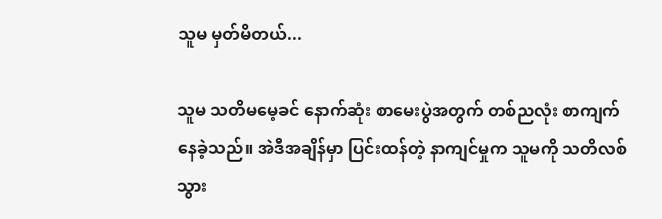သူမ မှတ်မိတယ်...

သူမ သတိမမေ့ခင် နောက်ဆုံး စာမေးပွဲအတွက် တစ်ညလုံး စာကျက်နေခဲ့သည်။ အဲဒီအချိန်မှာ ပြင်းထန်တဲ့ နာကျင်မှုက သူမကို သတိလစ်သွား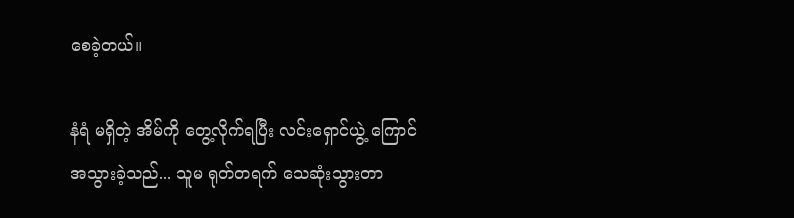စေခဲ့တယ်။

နံရံ မရှိတဲ့ အိမ်ကို တွေ့လိုက်ရပြီး လင်းရှောင်ယွဲ့ ကြောင်အသွားခဲ့သည်... သူမ ရုတ်တရက် သေဆုံးသွားတာ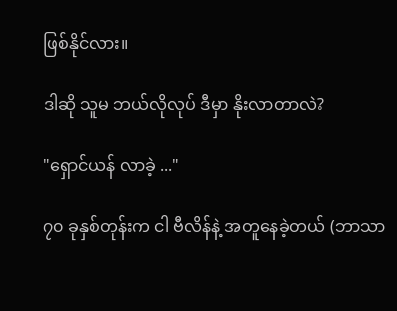ဖြစ်နိုင်လား။

ဒါဆို သူမ ဘယ်လိုလုပ် ဒီမှာ နိုးလာတာလဲ?

"ရှောင်ယန် လာခဲ့ ..."

၇၀ ခုနှစ်တုန်းက ငါ ဗီလိန်နဲ့ အတူနေခဲ့တယ် (ဘာသာ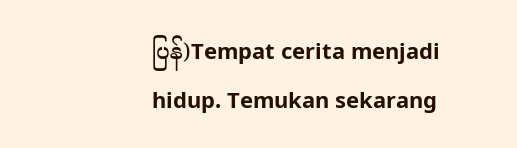ပြန်)Tempat cerita menjadi hidup. Temukan sekarang